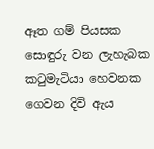ඈත ගම් පියසක සොඳුරු වන ලැහැබක
කටුමැටියා හෙවනක ගෙවන දිවි ඇය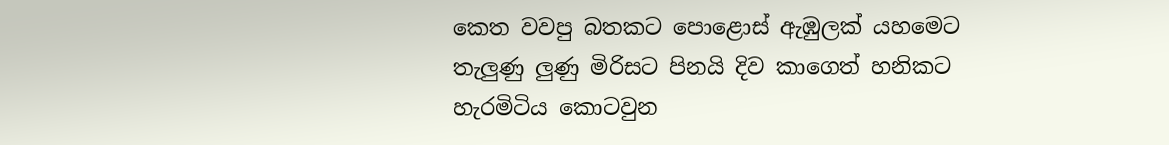කෙත වවපු බතකට පොළොස් ඇඹුලක් යහමෙට
තැලුණු ලුණු මිරිසට පිනයි දිව කාගෙත් හනිකට
හැරමිටිය කොටවුන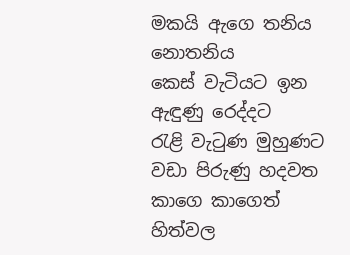මකයි ඇගෙ තනිය නොතනිය
කෙස් වැටියට ඉන ඇඳුණු රෙද්දට
රැළි වැටුණ මුහුණට වඩා පිරුණු හදවත
කාගෙ කාගෙත් හිත්වල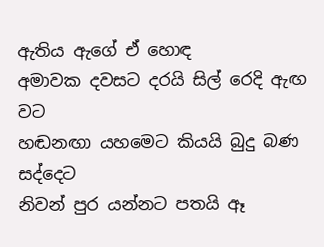ඇතිය ඇගේ ඒ හොඳ
අමාවක දවසට දරයි සිල් රෙදි ඇඟ වට
හඬනඟා යහමෙට කියයි බුදු බණ සද්දෙට
නිවන් පුර යන්නට පතයි ඈ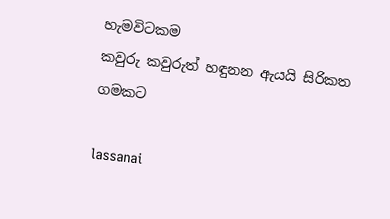හැමවිටකම
කවුරු කවුරුත් හඳුනන ඇයයි සිරිකත ගමකට

lassanai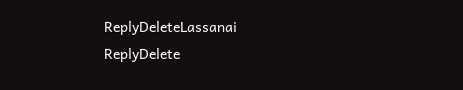ReplyDeleteLassanai
ReplyDelete